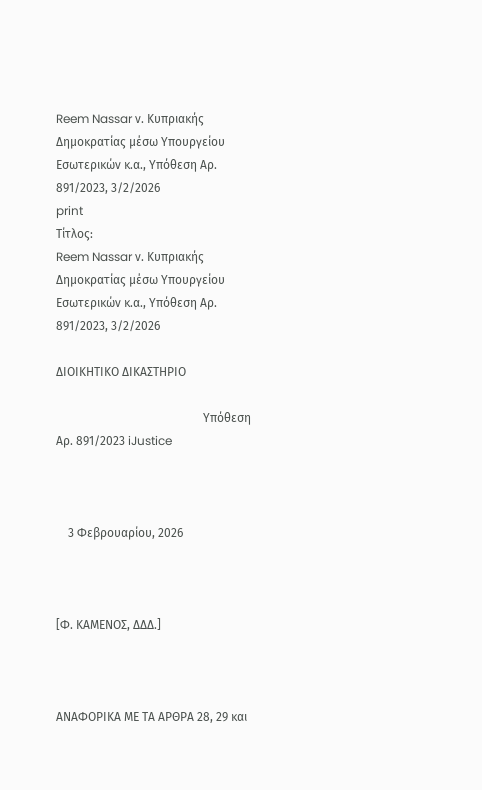Reem Nassar ν. Κυπριακής Δημοκρατίας μέσω Υπουργείου Εσωτερικών κ.α., Υπόθεση Αρ. 891/2023, 3/2/2026
print
Τίτλος:
Reem Nassar ν. Κυπριακής Δημοκρατίας μέσω Υπουργείου Εσωτερικών κ.α., Υπόθεση Αρ. 891/2023, 3/2/2026

ΔΙΟΙΚΗΤΙΚΟ ΔΙΚΑΣΤΗΡΙΟ

                                                 Υπόθεση Αρ. 891/2023 iJustice



    3 Φεβρουαρίου, 2026



[Φ. ΚΑΜΕΝΟΣ, ΔΔΔ.]



ΑΝΑΦOΡΙΚΑ ΜΕ ΤA ΑΡΘΡA 28, 29 και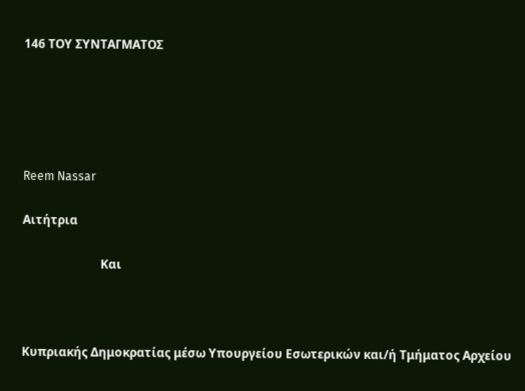146 ΤΟΥ ΣΥΝΤΑΓΜΑΤΟΣ





Reem Nassar

Αιτήτρια

                          Και



Κυπριακής Δημοκρατίας μέσω Υπουργείου Εσωτερικών και/ή Τμήματος Αρχείου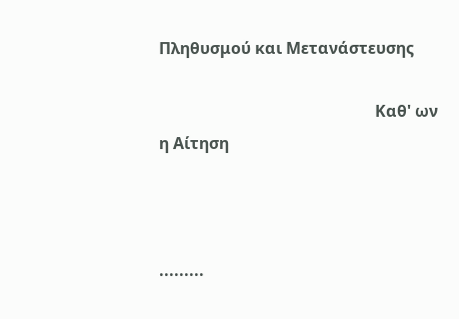Πληθυσμού και Μετανάστευσης

                                                      Καθ' ων η Αίτηση



.........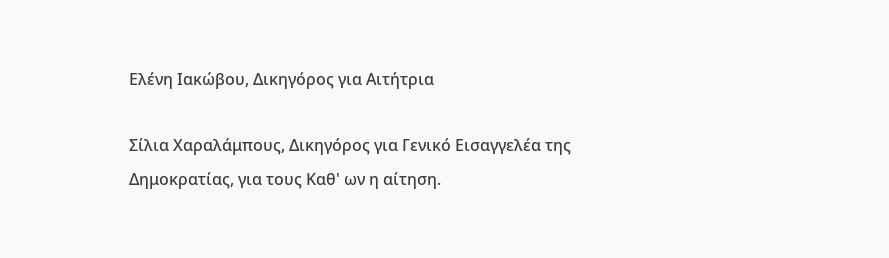Ελένη Ιακώβου, Δικηγόρος για Αιτήτρια

Σίλια Χαραλάμπους, Δικηγόρος για Γενικό Εισαγγελέα της Δημοκρατίας, για τους Καθ' ων η αίτηση.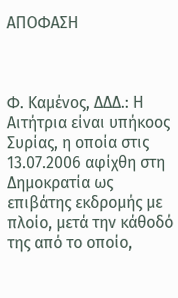ΑΠΟΦΑΣΗ



Φ. Καμένος, ΔΔΔ.: Η Αιτήτρια είναι υπήκοος Συρίας, η οποία στις 13.07.2006 αφίχθη στη Δημοκρατία ως επιβάτης εκδρομής με πλοίο, μετά την κάθοδό της από το οποίο,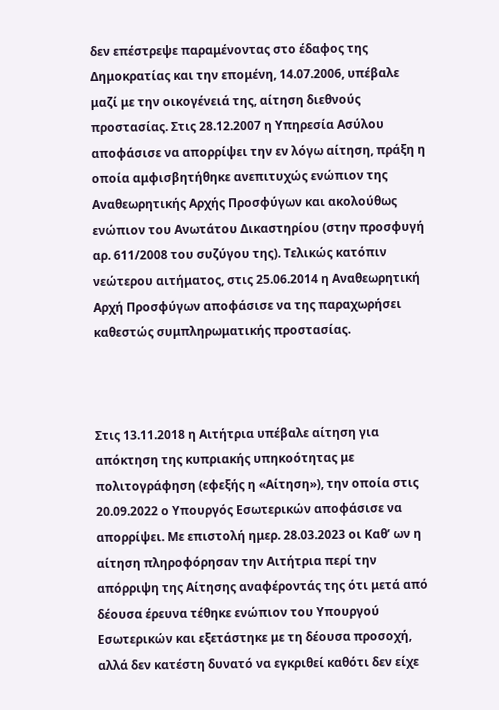δεν επέστρεψε παραμένοντας στο έδαφος της Δημοκρατίας και την επομένη, 14.07.2006, υπέβαλε μαζί με την οικογένειά της, αίτηση διεθνούς προστασίας. Στις 28.12.2007 η Υπηρεσία Ασύλου αποφάσισε να απορρίψει την εν λόγω αίτηση, πράξη η οποία αμφισβητήθηκε ανεπιτυχώς ενώπιον της Αναθεωρητικής Αρχής Προσφύγων και ακολούθως ενώπιον του Ανωτάτου Δικαστηρίου (στην προσφυγή αρ. 611/2008 του συζύγου της). Τελικώς κατόπιν νεώτερου αιτήματος, στις 25.06.2014 η Αναθεωρητική Αρχή Προσφύγων αποφάσισε να της παραχωρήσει καθεστώς συμπληρωματικής προστασίας.



Στις 13.11.2018 η Αιτήτρια υπέβαλε αίτηση για απόκτηση της κυπριακής υπηκοότητας με πολιτογράφηση (εφεξής η «Αίτηση»), την οποία στις 20.09.2022 ο Υπουργός Εσωτερικών αποφάσισε να απορρίψει. Με επιστολή ημερ. 28.03.2023 οι Καθ’ ων η αίτηση πληροφόρησαν την Αιτήτρια περί την απόρριψη της Αίτησης αναφέροντάς της ότι μετά από δέουσα έρευνα τέθηκε ενώπιον του Υπουργού Εσωτερικών και εξετάστηκε με τη δέουσα προσοχή, αλλά δεν κατέστη δυνατό να εγκριθεί καθότι δεν είχε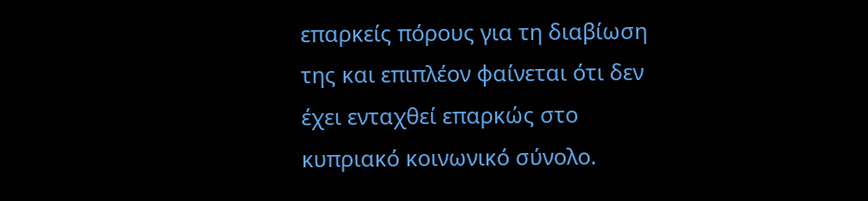επαρκείς πόρους για τη διαβίωση της και επιπλέον φαίνεται ότι δεν έχει ενταχθεί επαρκώς στο κυπριακό κοινωνικό σύνολο.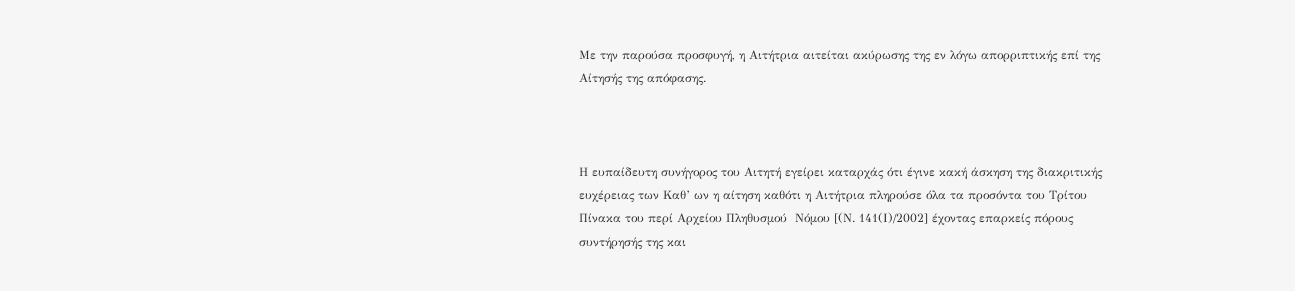Με την παρούσα προσφυγή, η Αιτήτρια αιτείται ακύρωσης της εν λόγω απορριπτικής επί της Αίτησής της απόφασης.



Η ευπαίδευτη συνήγορος του Αιτητή εγείρει καταρχάς ότι έγινε κακή άσκηση της διακριτικής ευχέρειας των Καθ’ ων η αίτηση καθότι η Αιτήτρια πληρούσε όλα τα προσόντα του Τρίτου Πίνακα του περί Αρχείου Πληθυσμού  Νόμου [(Ν. 141(Ι)/2002] έχοντας επαρκείς πόρους συντήρησής της και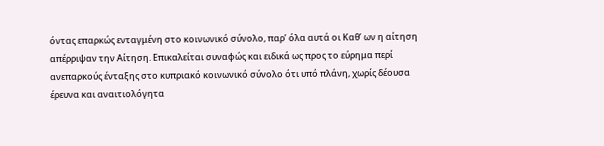όντας επαρκώς ενταγμένη στο κοινωνικό σύνολο, παρ’ όλα αυτά οι Καθ’ ων η αίτηση απέρριψαν την Αίτηση. Επικαλείται συναφώς και ειδικά ως προς το εύρημα περί ανεπαρκούς ένταξης στο κυπριακό κοινωνικό σύνολο ότι υπό πλάνη, χωρίς δέουσα έρευνα και αναιτιολόγητα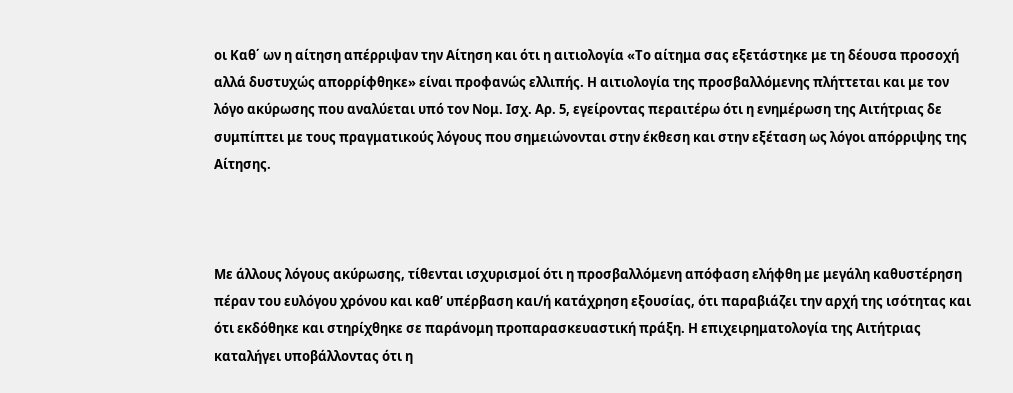οι Καθ΄ ων η αίτηση απέρριψαν την Αίτηση και ότι η αιτιολογία «Το αίτημα σας εξετάστηκε με τη δέουσα προσοχή αλλά δυστυχώς απορρίφθηκε» είναι προφανώς ελλιπής. Η αιτιολογία της προσβαλλόμενης πλήττεται και με τον λόγο ακύρωσης που αναλύεται υπό τον Νομ. Ισχ. Αρ. 5, εγείροντας περαιτέρω ότι η ενημέρωση της Αιτήτριας δε συμπίπτει με τους πραγματικούς λόγους που σημειώνονται στην έκθεση και στην εξέταση ως λόγοι απόρριψης της Αίτησης.



Με άλλους λόγους ακύρωσης, τίθενται ισχυρισμοί ότι η προσβαλλόμενη απόφαση ελήφθη με μεγάλη καθυστέρηση πέραν του ευλόγου χρόνου και καθ’ υπέρβαση και/ή κατάχρηση εξουσίας, ότι παραβιάζει την αρχή της ισότητας και ότι εκδόθηκε και στηρίχθηκε σε παράνομη προπαρασκευαστική πράξη. Η επιχειρηματολογία της Αιτήτριας καταλήγει υποβάλλοντας ότι η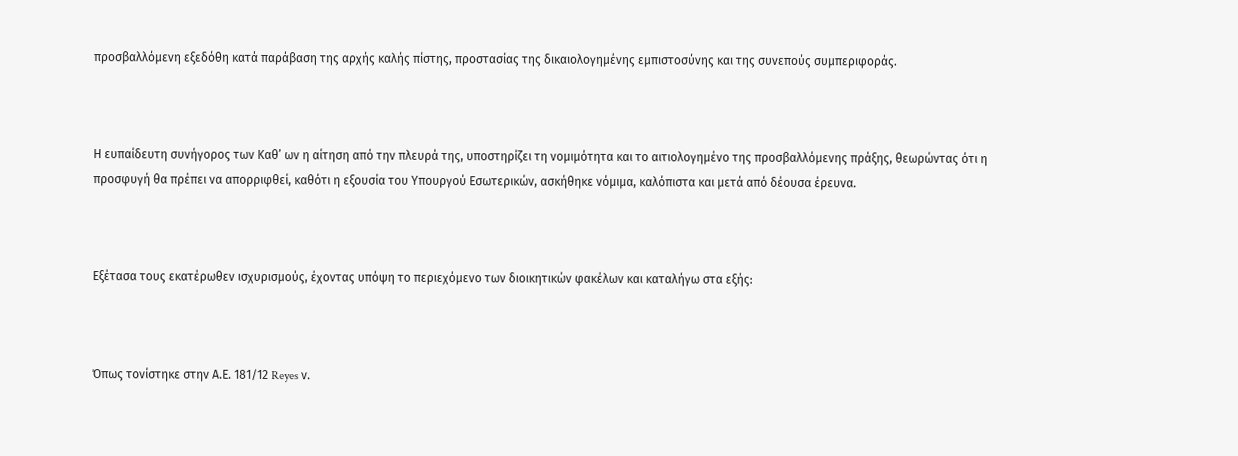προσβαλλόμενη εξεδόθη κατά παράβαση της αρχής καλής πίστης, προστασίας της δικαιολογημένης εμπιστοσύνης και της συνεπούς συμπεριφοράς.



Η ευπαίδευτη συνήγορος των Καθ’ ων η αίτηση από την πλευρά της, υποστηρίζει τη νομιμότητα και το αιτιολογημένο της προσβαλλόμενης πράξης, θεωρώντας ότι η προσφυγή θα πρέπει να απορριφθεί, καθότι η εξουσία του Υπουργού Εσωτερικών, ασκήθηκε νόμιμα, καλόπιστα και μετά από δέουσα έρευνα.



Εξέτασα τους εκατέρωθεν ισχυρισμούς, έχοντας υπόψη το περιεχόμενο των διοικητικών φακέλων και καταλήγω στα εξής:



Όπως τονίστηκε στην Α.Ε. 181/12 Reyes ν.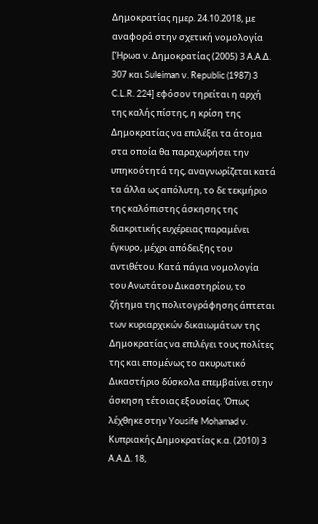Δημοκρατίας ημερ. 24.10.2018, με αναφορά στην σχετική νομολογία [Ήρωα ν. Δημοκρατίας (2005) 3 Α.Α.Δ. 307 και Suleiman ν. Republic (1987) 3 C.L.R. 224] εφόσον τηρείται η αρχή της καλής πίστης, η κρίση της Δημοκρατίας να επιλέξει τα άτομα στα οποία θα παραχωρήσει την υπηκοότητά της, αναγνωρίζεται κατά τα άλλα ως απόλυτη, το δε τεκμήριο της καλόπιστης άσκησης της διακριτικής ευχέρειας παραμένει έγκυρο, μέχρι απόδειξης του αντιθέτου. Κατά πάγια νομολογία του Ανωτάτου Δικαστηρίου, το ζήτημα της πολιτογράφησης άπτεται των κυριαρχικών δικαιωμάτων της Δημοκρατίας να επιλέγει τους πολίτες της και επομένως το ακυρωτικό Δικαστήριο δύσκολα επεμβαίνει στην άσκηση τέτοιας εξουσίας. Όπως λέχθηκε στην Yousife Mohamad ν. Κυπριακής Δημοκρατίας κ.α. (2010) 3 Α.Α.Δ. 18,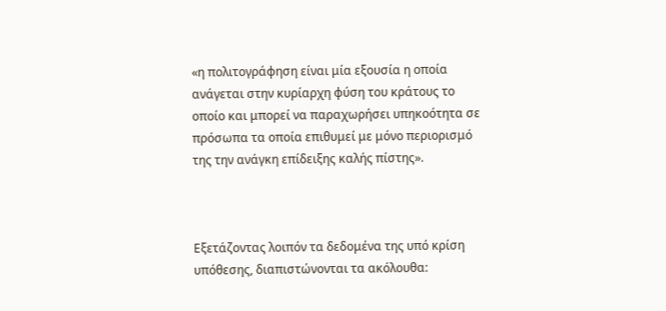«η πολιτογράφηση είναι μία εξουσία η οποία ανάγεται στην κυρίαρχη φύση του κράτους το οποίο και μπορεί να παραχωρήσει υπηκοότητα σε πρόσωπα τα οποία επιθυμεί με μόνο περιορισμό της την ανάγκη επίδειξης καλής πίστης».



Εξετάζοντας λοιπόν τα δεδομένα της υπό κρίση υπόθεσης, διαπιστώνονται τα ακόλουθα: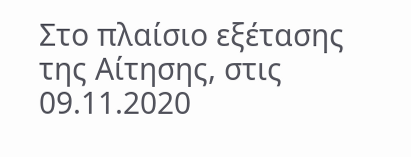Στο πλαίσιο εξέτασης της Αίτησης, στις 09.11.2020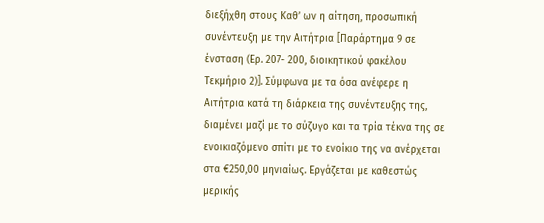διεξήχθη στους Καθ’ ων η αίτηση, προσωπική συνέντευξη με την Αιτήτρια [Παράρτημα 9 σε ένσταση (Ερ. 207- 200, διοικητικού φακέλου Τεκμήριο 2)]. Σύμφωνα με τα όσα ανέφερε η Αιτήτρια κατά τη διάρκεια της συνέντευξης της, διαμένει μαζί με το σύζυγο και τα τρία τέκνα της σε ενοικιαζόμενο σπίτι με το ενοίκιο της να ανέρχεται στα €250,00 μηνιαίως. Εργάζεται με καθεστώς μερικής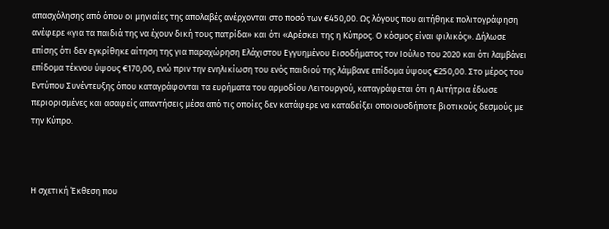απασχόλησης από όπου οι μηνιαίες της απολαβές ανέρχονται στο ποσό των €450,00. Ως λόγους που αιτήθηκε πολιτογράφηση ανέφερε «για τα παιδιά της να έχουν δική τους πατρίδα» και ότι «Αρέσκει της η Κύπρος. Ο κόσμος είναι φιλικός». Δήλωσε επίσης ότι δεν εγκρίθηκε αίτηση της για παραχώρηση Ελάχιστου Εγγυημένου Εισοδήματος τον Ιούλιο του 2020 και ότι λαμβάνει επίδομα τέκνου ύψους €170,00, ενώ πριν την ενηλικίωση του ενός παιδιού της λάμβανε επίδομα ύψους €250,00. Στο μέρος του Εντύπου Συνέντευξης όπου καταγράφονται τα ευρήματα του αρμοδίου Λειτουργού, καταγράφεται ότι η Αιτήτρια έδωσε περιορισμένες και ασαφείς απαντήσεις μέσα από τις οποίες δεν κατάφερε να καταδείξει οποιουσδήποτε βιοτικούς δεσμούς με την Κύπρο.



Η σχετική Έκθεση που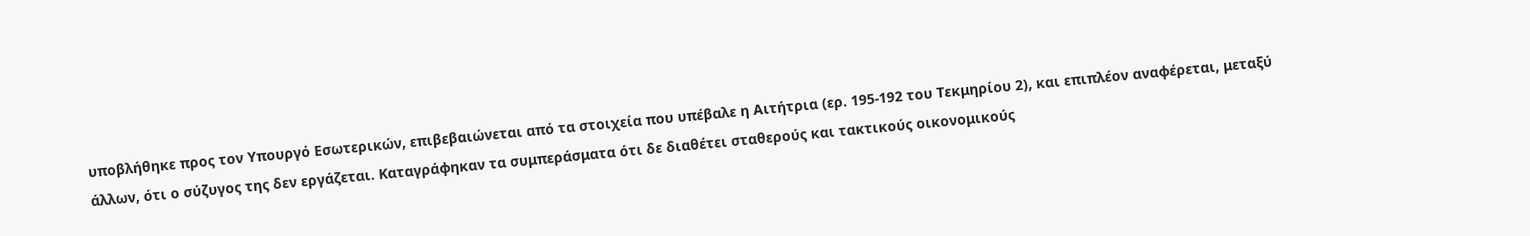υποβλήθηκε προς τον Υπουργό Εσωτερικών, επιβεβαιώνεται από τα στοιχεία που υπέβαλε η Αιτήτρια (ερ. 195-192 του Τεκμηρίου 2), και επιπλέον αναφέρεται, μεταξύ άλλων, ότι ο σύζυγος της δεν εργάζεται. Καταγράφηκαν τα συμπεράσματα ότι δε διαθέτει σταθερούς και τακτικούς οικονομικούς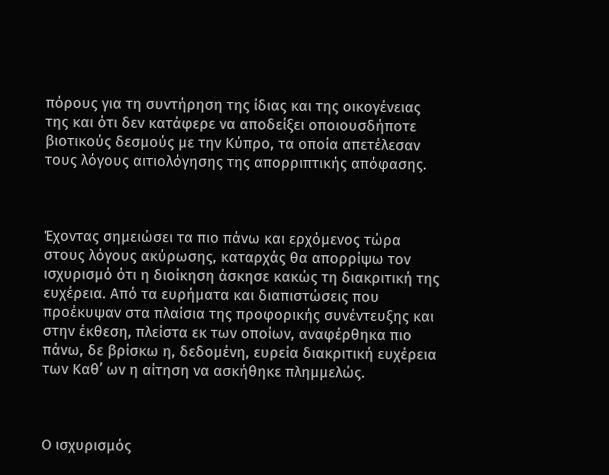πόρους για τη συντήρηση της ίδιας και της οικογένειας της και ότι δεν κατάφερε να αποδείξει οποιουσδήποτε βιοτικούς δεσμούς με την Κύπρο, τα οποία απετέλεσαν τους λόγους αιτιολόγησης της απορριπτικής απόφασης.



Έχοντας σημειώσει τα πιο πάνω και ερχόμενος τώρα στους λόγους ακύρωσης, καταρχάς θα απορρίψω τον ισχυρισμό ότι η διοίκηση άσκησε κακώς τη διακριτική της ευχέρεια. Από τα ευρήματα και διαπιστώσεις που προέκυψαν στα πλαίσια της προφορικής συνέντευξης και στην έκθεση, πλείστα εκ των οποίων, αναφέρθηκα πιο πάνω, δε βρίσκω η, δεδομένη, ευρεία διακριτική ευχέρεια των Καθ’ ων η αίτηση να ασκήθηκε πλημμελώς.



Ο ισχυρισμός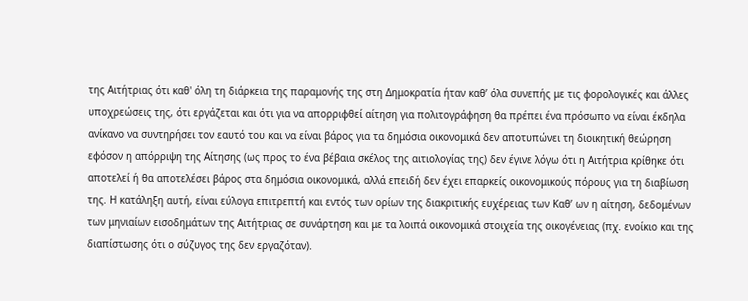της Αιτήτριας ότι καθ' όλη τη διάρκεια της παραμονής της στη Δημοκρατία ήταν καθ’ όλα συνεπής με τις φορολογικές και άλλες υποχρεώσεις της, ότι εργάζεται και ότι για να απορριφθεί αίτηση για πολιτογράφηση θα πρέπει ένα πρόσωπο να είναι έκδηλα ανίκανο να συντηρήσει τον εαυτό του και να είναι βάρος για τα δημόσια οικονομικά δεν αποτυπώνει τη διοικητική θεώρηση εφόσον η απόρριψη της Αίτησης (ως προς το ένα βέβαια σκέλος της αιτιολογίας της) δεν έγινε λόγω ότι η Αιτήτρια κρίθηκε ότι αποτελεί ή θα αποτελέσει βάρος στα δημόσια οικονομικά, αλλά επειδή δεν έχει επαρκείς οικονομικούς πόρους για τη διαβίωση της. Η κατάληξη αυτή, είναι εύλογα επιτρεπτή και εντός των ορίων της διακριτικής ευχέρειας των Καθ’ ων η αίτηση, δεδομένων των μηνιαίων εισοδημάτων της Αιτήτριας σε συνάρτηση και με τα λοιπά οικονομικά στοιχεία της οικογένειας (πχ. ενοίκιο και της διαπίστωσης ότι ο σύζυγος της δεν εργαζόταν).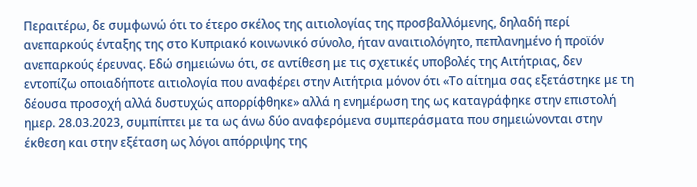Περαιτέρω, δε συμφωνώ ότι το έτερο σκέλος της αιτιολογίας της προσβαλλόμενης, δηλαδή περί ανεπαρκούς ένταξης της στο Κυπριακό κοινωνικό σύνολο, ήταν αναιτιολόγητο, πεπλανημένο ή προϊόν ανεπαρκούς έρευνας. Εδώ σημειώνω ότι, σε αντίθεση με τις σχετικές υποβολές της Αιτήτριας, δεν εντοπίζω οποιαδήποτε αιτιολογία που αναφέρει στην Αιτήτρια μόνον ότι «Το αίτημα σας εξετάστηκε με τη δέουσα προσοχή αλλά δυστυχώς απορρίφθηκε» αλλά η ενημέρωση της ως καταγράφηκε στην επιστολή ημερ. 28.03.2023, συμπίπτει με τα ως άνω δύο αναφερόμενα συμπεράσματα που σημειώνονται στην έκθεση και στην εξέταση ως λόγοι απόρριψης της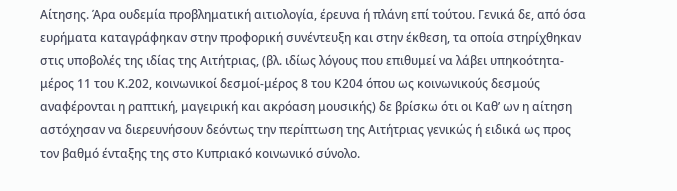Αίτησης. Άρα ουδεμία προβληματική αιτιολογία, έρευνα ή πλάνη επί τούτου. Γενικά δε, από όσα ευρήματα καταγράφηκαν στην προφορική συνέντευξη και στην έκθεση, τα οποία στηρίχθηκαν στις υποβολές της ιδίας της Αιτήτριας, (βλ. ιδίως λόγους που επιθυμεί να λάβει υπηκοότητα-μέρος 11 του Κ.202, κοινωνικοί δεσμοί-μέρος 8 του Κ204 όπου ως κοινωνικούς δεσμούς αναφέρονται η ραπτική, μαγειρική και ακρόαση μουσικής) δε βρίσκω ότι οι Καθ’ ων η αίτηση αστόχησαν να διερευνήσουν δεόντως την περίπτωση της Αιτήτριας γενικώς ή ειδικά ως προς τον βαθμό ένταξης της στο Κυπριακό κοινωνικό σύνολο.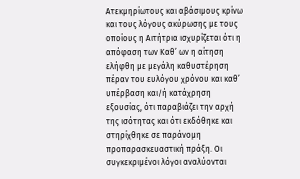Ατεκμηρίωτους και αβάσιμους κρίνω και τους λόγους ακύρωσης με τους οποίους η Αιτήτρια ισχυρίζεται ότι η απόφαση των Καθ’ ων η αίτηση ελήφθη με μεγάλη καθυστέρηση πέραν του ευλόγου χρόνου και καθ’ υπέρβαση και/ή κατάχρηση εξουσίας, ότι παραβιάζει την αρχή της ισότητας και ότι εκδόθηκε και στηρίχθηκε σε παράνομη προπαρασκευαστική πράξη. Οι συγκεκριμένοι λόγοι αναλύονται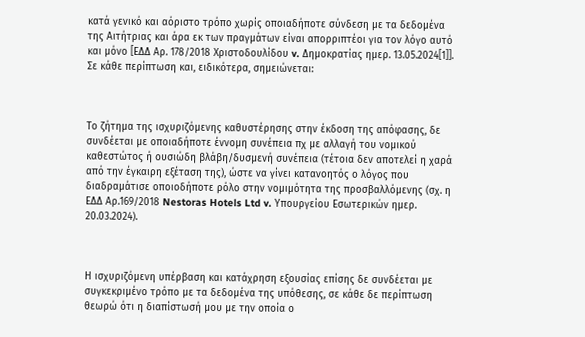κατά γενικό και αόριστο τρόπο χωρίς οποιαδήποτε σύνδεση με τα δεδομένα της Αιτήτριας και άρα εκ των πραγμάτων είναι απορριπτέοι για τον λόγο αυτό και μόνο [ΕΔΔ Αρ. 178/2018 Χριστοδουλίδου v. Δημοκρατίας ημερ. 13.05.2024[1]]. Σε κάθε περίπτωση και, ειδικότερα, σημειώνεται:



Το ζήτημα της ισχυριζόμενης καθυστέρησης στην έκδοση της απόφασης, δε συνδέεται με οποιαδήποτε έννομη συνέπεια πχ με αλλαγή του νομικού καθεστώτος ή ουσιώδη βλάβη/δυσμενή συνέπεια (τέτοια δεν αποτελεί η χαρά από την έγκαιρη εξέταση της), ώστε να γίνει κατανοητός ο λόγος που διαδραμάτισε οποιοδήποτε ρόλο στην νομιμότητα της προσβαλλόμενης (σχ. η ΕΔΔ Αρ.169/2018 Nestoras Hotels Ltd v. Υπουργείου Εσωτερικών ημερ. 20.03.2024).



Η ισχυριζόμενη υπέρβαση και κατάχρηση εξουσίας επίσης δε συνδέεται με συγκεκριμένο τρόπο με τα δεδομένα της υπόθεσης, σε κάθε δε περίπτωση θεωρώ ότι η διαπίστωσή μου με την οποία ο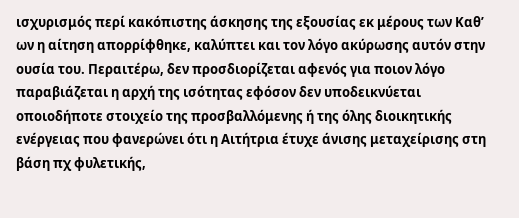ισχυρισμός περί κακόπιστης άσκησης της εξουσίας εκ μέρους των Καθ’ ων η αίτηση απορρίφθηκε, καλύπτει και τον λόγο ακύρωσης αυτόν στην ουσία του. Περαιτέρω, δεν προσδιορίζεται αφενός για ποιον λόγο παραβιάζεται η αρχή της ισότητας εφόσον δεν υποδεικνύεται οποιοδήποτε στοιχείο της προσβαλλόμενης ή της όλης διοικητικής ενέργειας που φανερώνει ότι η Αιτήτρια έτυχε άνισης μεταχείρισης στη βάση πχ φυλετικής,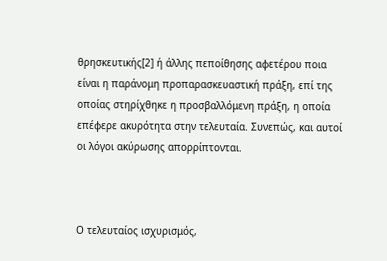θρησκευτικής[2] ή άλλης πεποίθησης αφετέρου ποια είναι η παράνομη προπαρασκευαστική πράξη, επί της οποίας στηρίχθηκε η προσβαλλόμενη πράξη, η οποία επέφερε ακυρότητα στην τελευταία. Συνεπώς, και αυτοί οι λόγοι ακύρωσης απορρίπτονται.



Ο τελευταίος ισχυρισμός,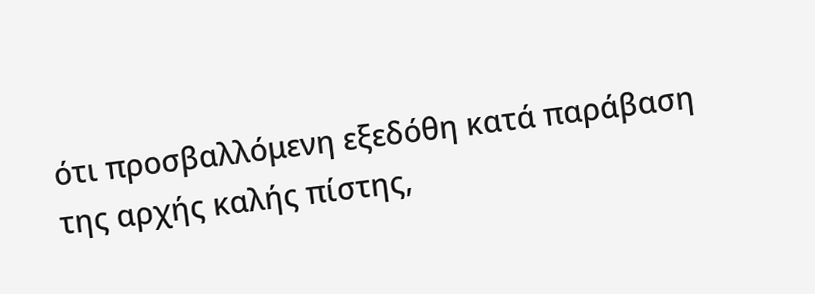ότι προσβαλλόμενη εξεδόθη κατά παράβαση της αρχής καλής πίστης,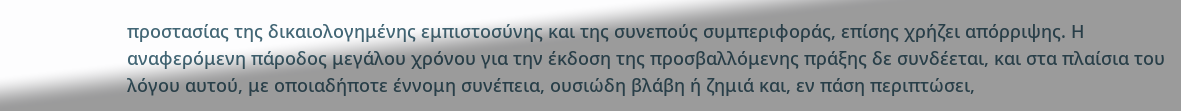προστασίας της δικαιολογημένης εμπιστοσύνης και της συνεπούς συμπεριφοράς, επίσης χρήζει απόρριψης. Η αναφερόμενη πάροδος μεγάλου χρόνου για την έκδοση της προσβαλλόμενης πράξης δε συνδέεται, και στα πλαίσια του λόγου αυτού, με οποιαδήποτε έννομη συνέπεια, ουσιώδη βλάβη ή ζημιά και, εν πάση περιπτώσει,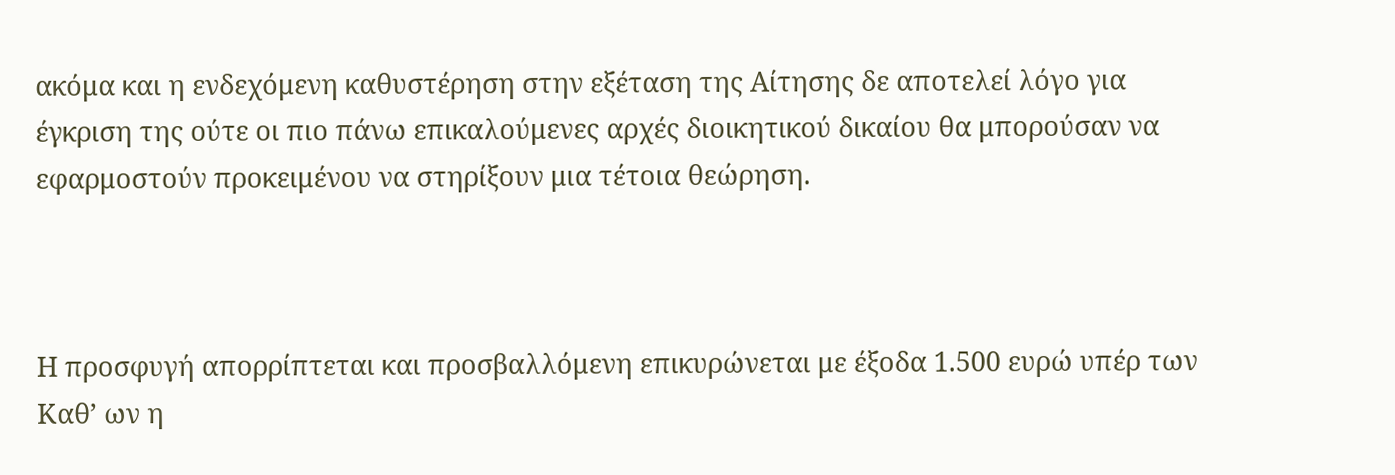ακόμα και η ενδεχόμενη καθυστέρηση στην εξέταση της Αίτησης δε αποτελεί λόγο για έγκριση της ούτε οι πιο πάνω επικαλούμενες αρχές διοικητικού δικαίου θα μπορούσαν να εφαρμοστούν προκειμένου να στηρίξουν μια τέτοια θεώρηση.



Η προσφυγή απορρίπτεται και προσβαλλόμενη επικυρώνεται με έξοδα 1.500 ευρώ υπέρ των Καθ’ ων η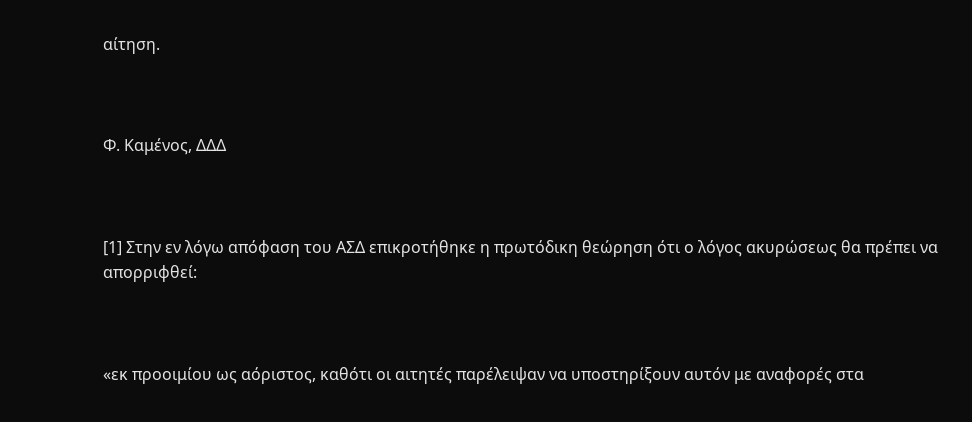αίτηση.



Φ. Καμένος, ΔΔΔ



[1] Στην εν λόγω απόφαση του ΑΣΔ επικροτήθηκε η πρωτόδικη θεώρηση ότι ο λόγος ακυρώσεως θα πρέπει να απορριφθεί:



«εκ προοιμίου ως αόριστος, καθότι οι αιτητές παρέλειψαν να υποστηρίξουν αυτόν με αναφορές στα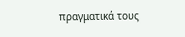πραγματικά τους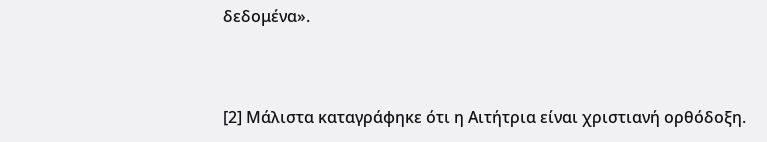δεδομένα».



[2] Μάλιστα καταγράφηκε ότι η Αιτήτρια είναι χριστιανή ορθόδοξη.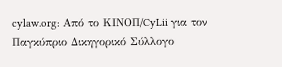cylaw.org: Από το ΚΙΝOΠ/CyLii για τον Παγκύπριο Δικηγορικό Σύλλογο